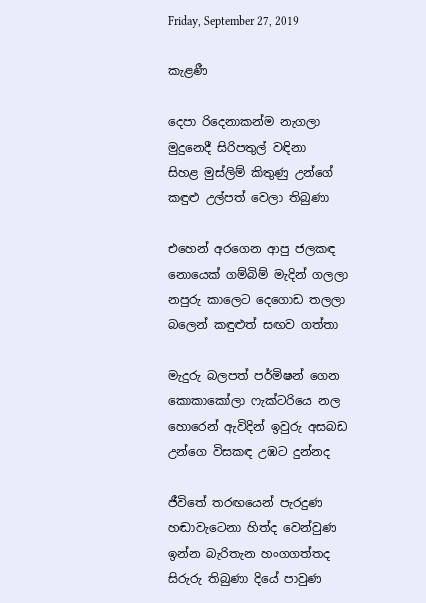Friday, September 27, 2019

කැළණී

දෙපා රිදෙනාකන්ම නැගලා
මුදුනෙදී සිරිපතුල් වඳිනා
සිහළ මුස්ලිම් කිතුණු උන්ගේ
කඳුළු උල්පත් වෙලා තිබුණා

එහෙන් අරගෙන ආපු ජලකඳ
නොයෙක් ගම්බිම් මැදින් ගලලා
නපුරු කාලෙට දෙගොඩ තලලා
බලෙන් කඳුළුත් සඟව ගත්තා

මැදුරු බලපත් පර්මිෂන් ගෙන
කොකාකෝලා ෆැක්ටරියෙ නල
හොරෙන් ඇවිදින් ඉවුරු අසබඩ
උන්ගෙ විසකඳ උඹට දුන්නද

ජීවිතේ තරඟයෙන් පැරදුණ
හඬාවැටෙනා හිත්ද වෙන්වුණ
ඉන්න බැරිතැන හංගගත්තද
සිරුරු තිබුණා දියේ පාවුණ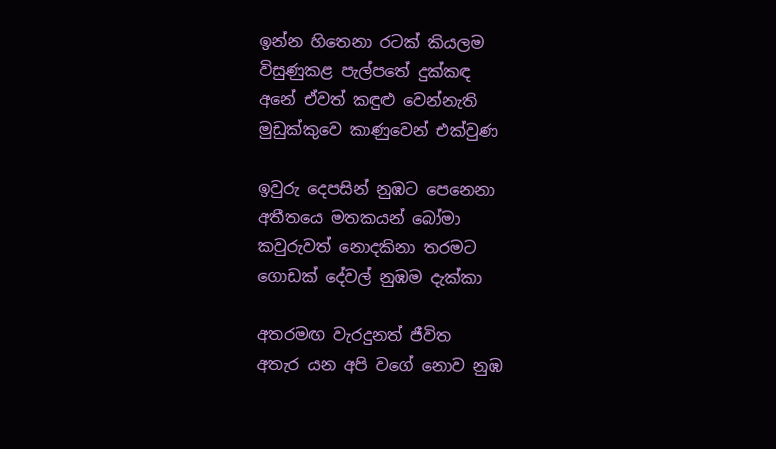ඉන්න හිතෙනා රටක් කියලම
විසුණුකළ පැල්පතේ දුක්කඳ
අනේ ඒවත් කඳුළු වෙන්නැති
මුඩුක්කුවෙ කාණුවෙන් එක්වුණ

ඉවුරු දෙපසින් නුඹට පෙනෙනා
අතීතයෙ මතකයන් බෝමා
කවුරුවත් නොදකිනා තරමට
ගොඩක් දේවල් නුඹම දැක්කා

අතරමඟ වැරදුනත් ජීවිත
අතැර යන අපි වගේ නොව නුඹ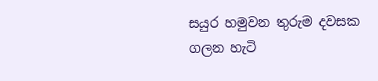සයුර හමුවන තුරුම දවසක
ගලන හැටි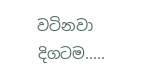වටිනවා දිගටම.....